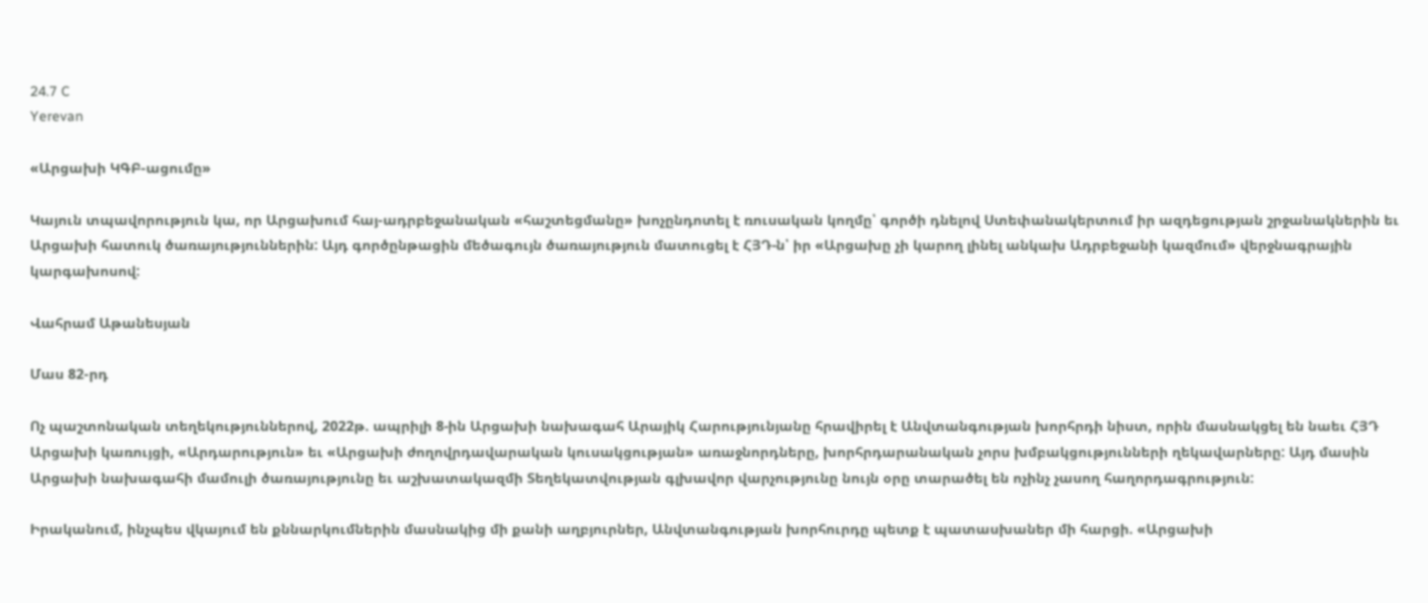24.7 C
Yerevan

«Արցախի ԿԳԲ-ացումը»

Կայուն տպավորություն կա, որ Արցախում հայ-ադրբեջանական «հաշտեցմանը» խոչընդոտել է ռուսական կողմը՝ գործի դնելով Ստեփանակերտում իր ազդեցության շրջանակներին եւ Արցախի հատուկ ծառայություններին: Այդ գործընթացին մեծագույն ծառայություն մատուցել է ՀՅԴ‑ն՝ իր «Արցախը չի կարող լինել անկախ Ադրբեջանի կազմում» վերջնագրային կարգախոսով:

Վահրամ Աթանեսյան

Մաս 82-րդ

Ոչ պաշտոնական տեղեկություններով, 2022թ. ապրիլի 8‑ին Արցախի նախագահ Արայիկ Հարությունյանը հրավիրել է Անվտանգության խորհրդի նիստ, որին մասնակցել են նաեւ ՀՅԴ Արցախի կառույցի, «Արդարություն» եւ «Արցախի ժողովրդավարական կուսակցության» առաջնորդները, խորհրդարանական չորս խմբակցությունների ղեկավարները: Այդ մասին Արցախի նախագահի մամուլի ծառայությունը եւ աշխատակազմի Տեղեկատվության գլխավոր վարչությունը նույն օրը տարածել են ոչինչ չասող հաղորդագրություն:

Իրականում, ինչպես վկայում են քննարկումներին մասնակից մի քանի աղբյուրներ, Անվտանգության խորհուրդը պետք է պատասխաներ մի հարցի. «Արցախի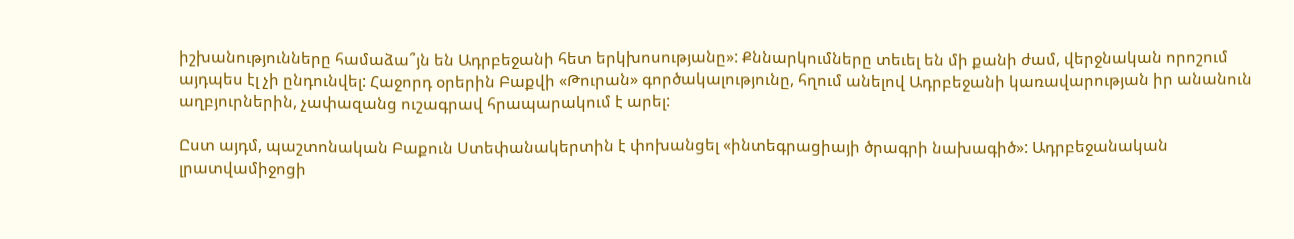իշխանությունները համաձա՞յն են Ադրբեջանի հետ երկխոսությանը»: Քննարկումները տեւել են մի քանի ժամ, վերջնական որոշում այդպես էլ չի ընդունվել: Հաջորդ օրերին Բաքվի «Թուրան» գործակալությունը, հղում անելով Ադրբեջանի կառավարության իր անանուն աղբյուրներին, չափազանց ուշագրավ հրապարակում է արել:

Ըստ այդմ, պաշտոնական Բաքուն Ստեփանակերտին է փոխանցել «ինտեգրացիայի ծրագրի նախագիծ»: Ադրբեջանական լրատվամիջոցի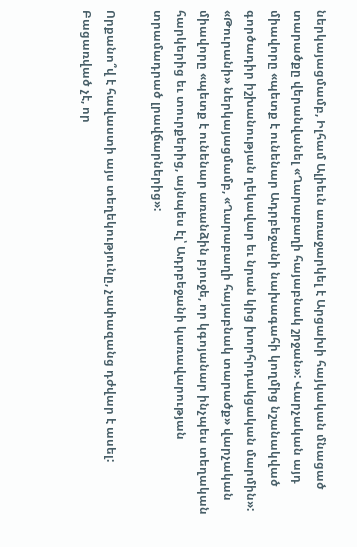ներկայացմամբ, Իլհամ Ալիեւն առաջարկել է Արցախի հայկական մնացած տարածքը վերանվանել «Ղարաբաղի հայաբնակ շրջան»: Վարչական այդ միավորը «պետք է ունենար Ադրբեջանի նախագահի կողմից նշանակված գործադիր իշխանության ղեկավար եւ նրան կից խորհրդակցական մարմին»: «Թուրանի» ներկայացմամբ, «Ղարաբաղի հայաբնակ տարածք» վարչական միավորը «պետք է ունենար առանձին բյուջե, որ կգոյանար ինչպես տեղական հարկերից եւ տուրքերից, այնպես էլ՝ Ադրբեջանի կառավարության տրամադրած լրավճարներից»:

Որքանո՞վ է հավաստի այս տեղեկությունը, չափազանց դժվար է ասել: Բացառված չէ, որ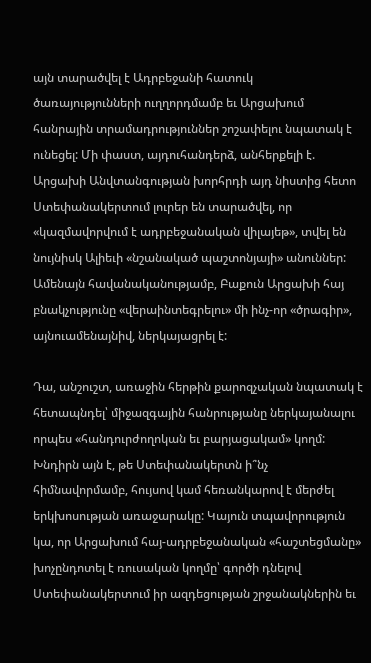այն տարածվել է Ադրբեջանի հատուկ ծառայությունների ուղղորդմամբ եւ Արցախում հանրային տրամադրություններ շոշափելու նպատակ է ունեցել: Մի փաստ, այդուհանդերձ, անհերքելի է. Արցախի Անվտանգության խորհրդի այդ նիստից հետո Ստեփանակերտում լուրեր են տարածվել, որ «կազմավորվում է ադրբեջանական վիլայեթ», տվել են նույնիսկ Ալիեւի «նշանակած պաշտոնյայի» անուններ: Ամենայն հավանականությամբ, Բաքուն Արցախի հայ բնակչությունը «վերաինտեգրելու» մի ինչ-որ «ծրագիր», այնուամենայնիվ, ներկայացրել է:

Դա, անշուշտ, առաջին հերթին քարոզչական նպատակ է հետապնդել՝ միջազգային հանրությանը ներկայանալու որպես «հանդուրժողոկան եւ բարյացակամ» կողմ: Խնդիրն այն է, թե Ստեփանակերտն ի՞նչ հիմնավորմամբ, հույսով կամ հեռանկարով է մերժել երկխոսության առաջարակը: Կայուն տպավորություն կա, որ Արցախում հայ-ադրբեջանական «հաշտեցմանը» խոչընդոտել է ռուսական կողմը՝ գործի դնելով Ստեփանակերտում իր ազդեցության շրջանակներին եւ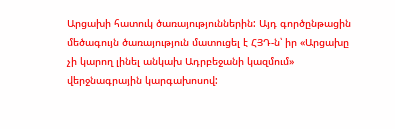Արցախի հատուկ ծառայություններին: Այդ գործընթացին մեծագույն ծառայություն մատուցել է ՀՅԴ‑ն՝ իր «Արցախը չի կարող լինել անկախ Ադրբեջանի կազմում» վերջնագրային կարգախոսով: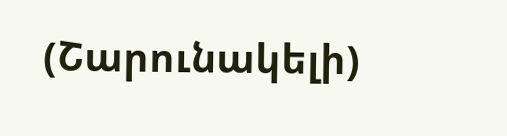(Շարունակելի)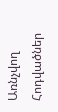Առնչվող Հոդվածներ